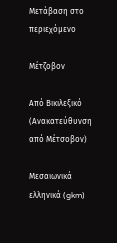Μετάβαση στο περιεχόμενο

Μέτζοβον

Από Βικιλεξικό
(Ανακατεύθυνση από Μέτσοβον)

Μεσαιωνικά ελληνικά (gkm)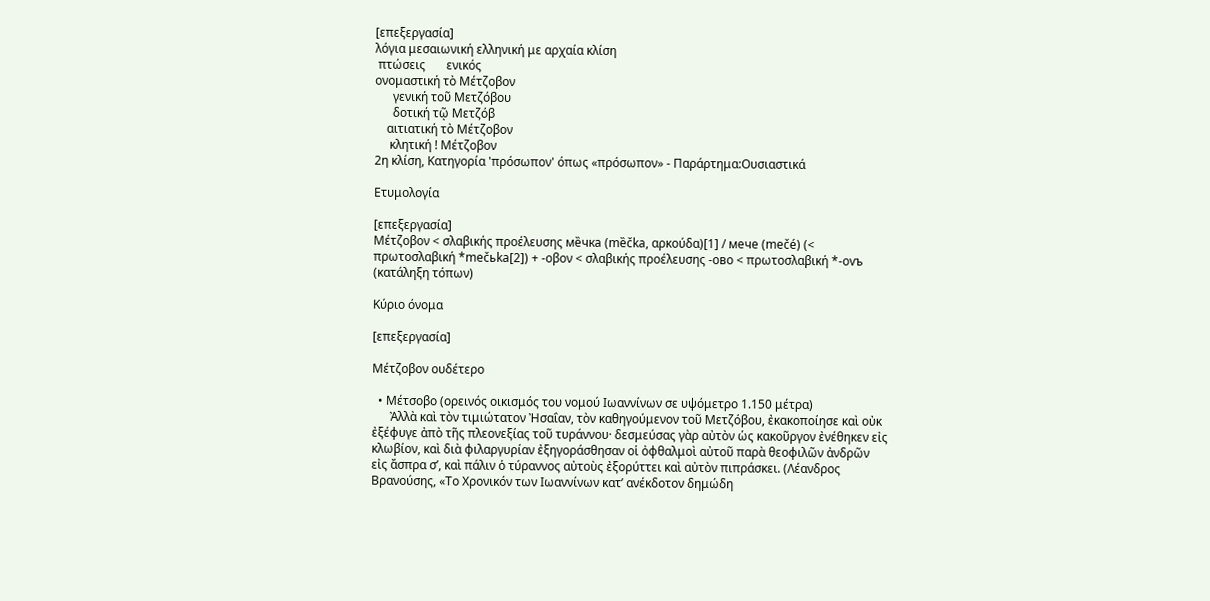[επεξεργασία]
λόγια μεσαιωνική ελληνική με αρχαία κλίση
 πτώσεις       ενικός
ονομαστική τὸ Μέτζοβον
      γενική τοῦ Μετζόβου
      δοτική τῷ Μετζόβ
    αιτιατική τὸ Μέτζοβον
     κλητική ! Μέτζοβον
2η κλίση, Κατηγορία 'πρόσωπον' όπως «πρόσωπον» - Παράρτημα:Ουσιαστικά

Ετυμολογία

[επεξεργασία]
Μέτζοβον < σλαβικής προέλευσης ме̏чка (mȅčka, αρκούδα)[1] / мече (mečé) (< πρωτοσλαβική *mečьka[2]) + -οβον < σλαβικής προέλευσης -ово < πρωτοσλαβική *-ovъ (κατάληξη τόπων)

Κύριο όνομα

[επεξεργασία]

Μέτζοβον ουδέτερο

  • Μέτσοβο (ορεινός οικισμός του νομού Ιωαννίνων σε υψόμετρο 1.150 μέτρα)
      Ἀλλὰ καὶ τὸν τιμιώτατον Ἠσαΐαν, τὸν καθηγούμενον τοῦ Μετζόβου, ἐκακοποίησε καὶ οὐκ ἐξέφυγε ἀπὸ τῆς πλεονεξίας τοῦ τυράννου· δεσμεύσας γὰρ αὐτὸν ὡς κακοῦργον ἐνέθηκεν εἰς κλωβίον, καὶ διὰ φιλαργυρίαν ἐξηγοράσθησαν οἱ ὀφθαλμοὶ αὐτοῦ παρὰ θεοφιλῶν ἀνδρῶν εἰς ἄσπρα σʹ, καὶ πάλιν ὁ τύραννος αὐτοὺς ἐξορύττει καὶ αὐτὸν πιπράσκει. (Λέανδρος Βρανούσης, «Το Χρονικόν των Ιωαννίνων κατʼ ανέκδοτον δημώδη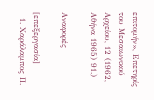επιτομήν», Επετηρίς του Μεσαιωνικού Αρχείου, 12 (1962, Αθήνα 1965) 91.)

Αναφορές

[επεξεργασία]
  1. Χαράλαμπος Π.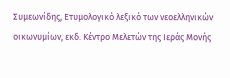Συμεωνίδης, Ετυμολογικό λεξικό των νεοελληνικών οικωνυμίων, εκδ. Κέντρο Μελετών της Ιεράς Μονής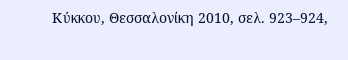Κύκκου, Θεσσαλονίκη 2010, σελ. 923–924,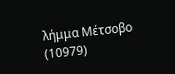λήμμα Μέτσοβο (10979)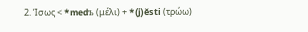2. Ίσως < *medъ (μέλι) + *(j)ěsti (τρώω)